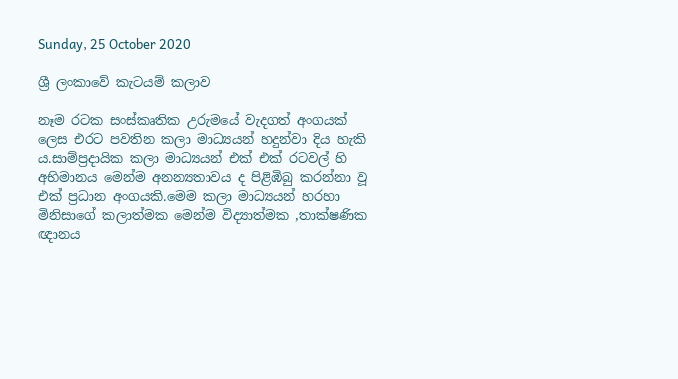Sunday, 25 October 2020

ශ්‍රී ලංකාවේ කැටයම් කලාව

නෑම රටක සංස්කෘතික උරුමයේ වැදගත් අංගයක් ලෙස එරට පවතින කලා මාධ්‍යයන් හදුන්වා දිය හැකි ය.සාම්ප්‍රදායික කලා මාධ්‍යයන් එක් එක් රටවල් හි අභිමානය මෙන්ම අනන්‍යතාවය ද පිළිඹිබු කරන්නා වූ එක් ප්‍රධාන අංගයකි.මෙම කලා මාධ්‍යයන් හරහා මිනිසාගේ කලාත්මක මෙන්ම විද්‍යාත්මක ,තාක්ෂණික ඥානය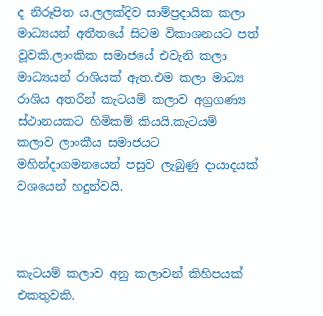ද නිරූපිත ය.ලලක්දිව සාම්ප්‍රදායික කලා මාධ්‍යයන් අතීතයේ සිටම විකාශනයට පත් වූවකි.ලාංකික සමාජයේ එවැනි කලා මාධ්‍යයන් රාශියක් ඇත.එම කලා මාධ්‍ය රාශිය අතරින් කැටයම් කලාව අග්‍රගණ්‍ය ස්ථානයකට හිමිකම් කියයි.කැටයම් කලාව ලාංකීය සමාජයට මහින්දාගමනයෙන් පසුව ලැබුණු දායාදයක් වශයෙන් හදුන්වයි.



කැටයම් කලාව අනු කලාවන් කිහිපයක් එකතුවකි.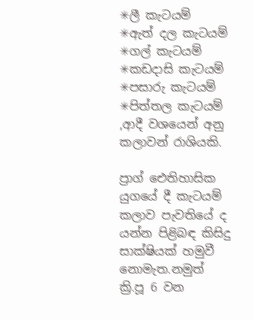✳ලී කැටයම්
✳ඇත් දල කැටයම්
✳ගල් කැටයම්
✳කඩදාසි කැටයම්
✳පසාරු කැටයම්
✳පිත්තල කැටයම් ,ආදී වශයෙන් අනු කලාවන් රාශියකි.

ප්‍රාග් ඓතිහාසික යුගයේ දී කැටයම් කලාව පැවතියේ ද යන්න පිළිබඳ කිසිදු සාක්ෂියක් හමුවී නොමැත.නමුත් ක්‍රි.පූ 6 වන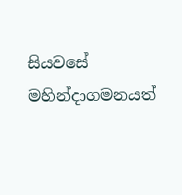සියවසේ මහින්දාගමනයත්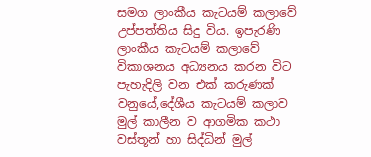සමග ලාංකීය කැටයම් කලාවේ උප්පත්තිය සිදු විය. ඉපැරණි ලාංකීය කැටයම් කලාවේ විකාශනය අධ්‍යනය කරන විට පැහැදිලි වන එක් කරුණක් වනුයේ,දේශීය කැටයම් කලාව මුල් කාලීන ව ආගමික කථා වස්තූන් හා සිද්ධින් මුල්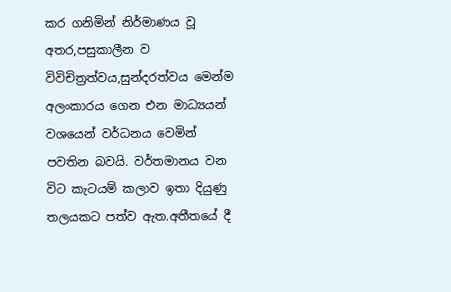කර ගනිමින් නිර්මාණය වූ අතර,පසුකාලීන ව විවිචිත්‍රත්වය,සුන්දරත්වය මෙන්ම අලංකාරය ගෙන එන මාධ්‍යයන් වශයෙන් වර්ධනය වෙමින් පවතින බවයි. වර්තමානය වන විට කැටයම් කලාව ඉතා දියුණු තලයකට පත්ව ඇත.අතීතයේ දී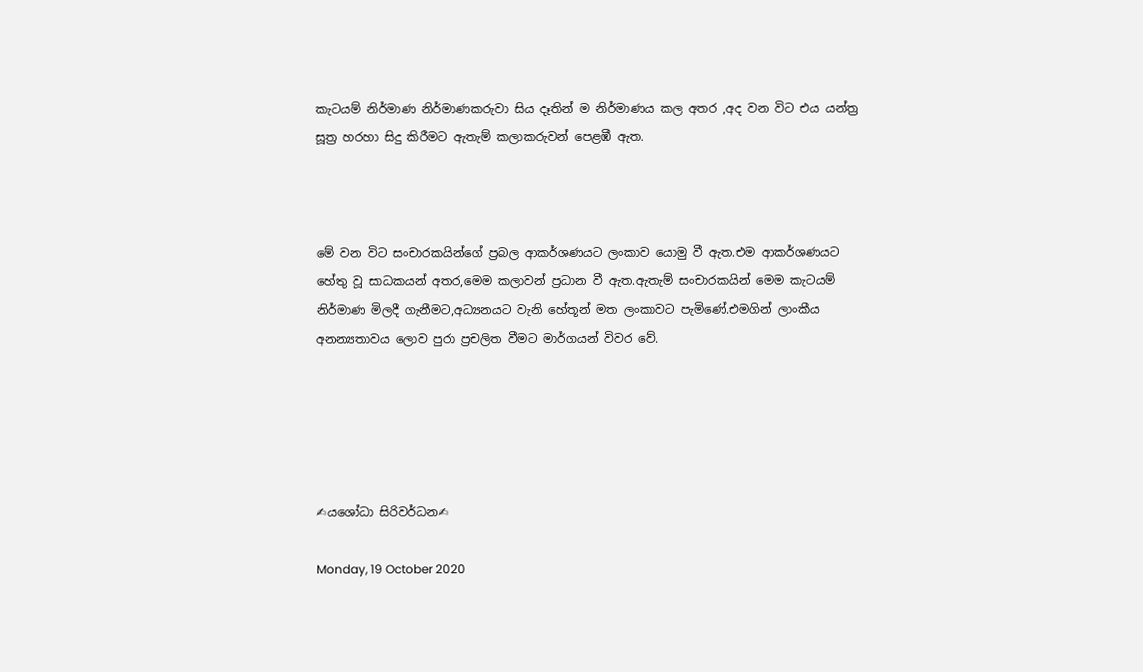කැටයම් නිර්මාණ නිර්මාණකරුවා සිය දෑතින් ම නිර්මාණය කල අතර ,අද වන විට එය යන්ත්‍ර සූත්‍ර හරහා සිදු කිරීමට ඇතැම් කලාකරුවන් පෙළඹී ඇත.



මේ වන විට සංචාරකයින්ගේ ප්‍රබල ආකර්ශණයට ලංකාව යොමු වී ඇත.එම ආකර්ශණයට හේතු වූ සාධකයන් අතර,මෙම කලාවන් ප්‍රධාන වී ඇත.ඇතැම් සංචාරකයින් මෙම කැටයම් නිර්මාණ මිලදී ගැනීමට,අධ්‍යනයට වැනි හේතූන් මත ලංකාවට පැමිණේ.එමගින් ලාංකීය අනන්‍යතාවය ලොව පුරා ප්‍රචලිත වීමට මාර්ගයන් විවර වේ.





✍යශෝධා සිරිවර්ධන✍

Monday, 19 October 2020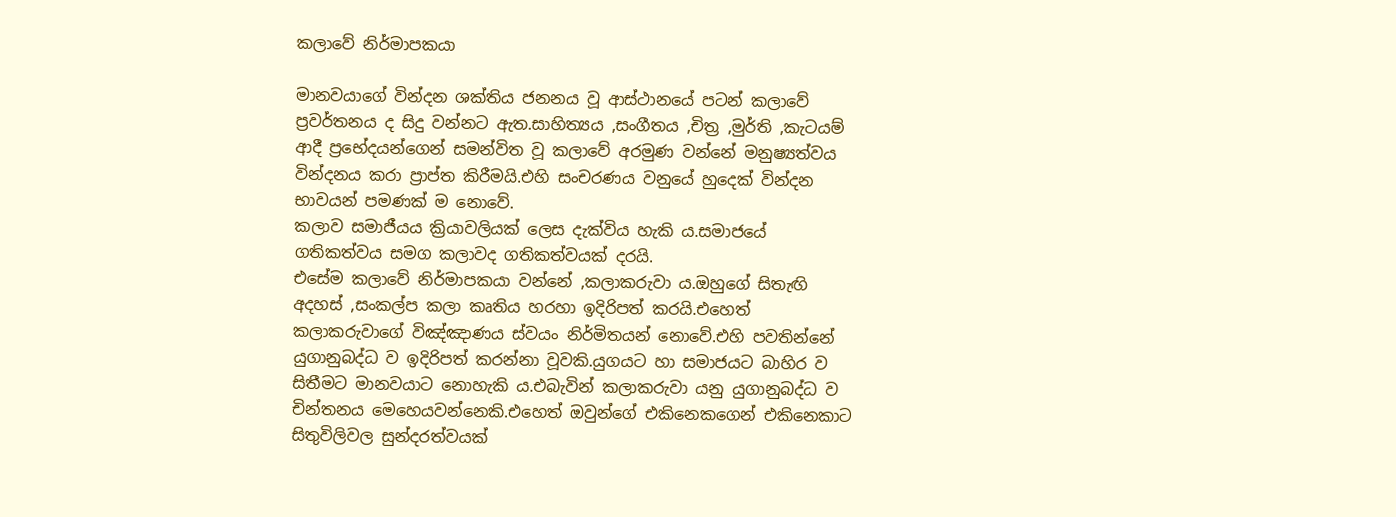කලාවේ නිර්මාපකයා

මානවයාගේ වින්දන ශක්තිය ජනනය වූ ආස්ථානයේ පටන් කලාවේ ප්‍රවර්තනය ද සිදු වන්නට ඇත.සාහිත්‍යය ,සංගීතය ,චිත්‍ර ,මුර්ති ,කැටයම් ආදී ප්‍රභේදයන්ගෙන් සමන්විත වූ කලාවේ අරමුණ වන්නේ මනුෂ්‍යත්වය වින්දනය කරා ප්‍රාප්ත කිරීමයි.එහි සංචරණය වනුයේ හුදෙක් වින්දන භාවයන් පමණක් ම නොවේ.
කලාව සමාජීයය ක්‍රියාවලියක් ලෙස දැක්විය හැකි ය.සමාජයේ ගතිකත්වය සමග කලාවද ගතිකත්වයක් දරයි.
එසේම කලාවේ නිර්මාපකයා වන්නේ ,කලාකරුවා ය.ඔහුගේ සිතැඟි අදහස් ,සංකල්ප කලා කෘතිය හරහා ඉදිරිපත් කරයි.එහෙත් කලාකරුවාගේ විඤ්ඤාණය ස්වයං නිර්මිතයන් නොවේ.එහි පවතින්නේ යුගානුබද්ධ ව ඉදිරිපත් කරන්නා වූවකි.යුගයට හා සමාජයට බාහිර ව සිතීමට මානවයාට නොහැකි ය.එබැවින් කලාකරුවා යනු යුගානුබද්ධ ව චින්තනය මෙහෙයවන්නෙකි.එහෙත් ඔවුන්ගේ එකිනෙකගෙන් එකිනෙකාට සිතුවිලිවල සුන්දරත්වයක්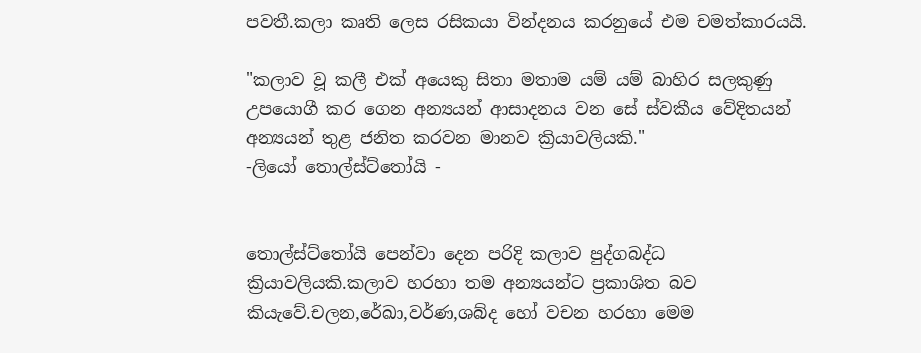පවතී.කලා කෘති ලෙස රසිකයා වින්දනය කරනුයේ එම චමත්කාරයයි.

"කලාව වූ කලී එක් අයෙකු සිතා මතාම යම් යම් බාහිර සලකුණු උපයොගී කර ගෙන අන්‍යයන් ආසාදනය වන සේ ස්වකීය වේදිතයන් අන්‍යයන් තුළ ජනිත කරවන මානව ක්‍රියාවලියකි."                                                                                                                                             -ලියෝ තොල්ස්ට්තෝයි -


තොල්ස්ට්තෝයි පෙන්වා දෙන පරිදි කලාව පුද්ගබද්ධ ක්‍රියාවලියකි.කලාව හරහා තම අන්‍යයන්ට ප්‍රකාශිත බව කියැවේ.චලන,රේඛා,වර්ණ,ශබ්ද හෝ වචන හරහා මෙම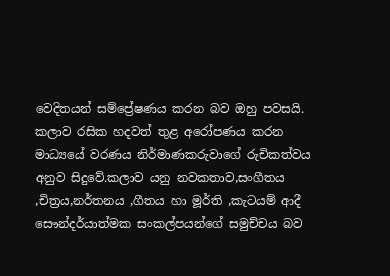වෙදිතයන් සම්ප්‍රේෂණය කරන බව ඔහු පවසයි.
කලාව රසික හදවත් තුළ අරෝපණය කරන මාධ්‍යයේ වරණය නිර්මාණකරුවාගේ රුචිකත්වය අනුව සිදුවේ.කලාව යනු නවකතාව,සංගීතය ,චිත්‍රය,නර්තනය ,ගීතය හා මූර්ති ,කැටයම් ආදී සෞන්දර්යාත්මක සංකල්පයන්ගේ සමුච්චය බව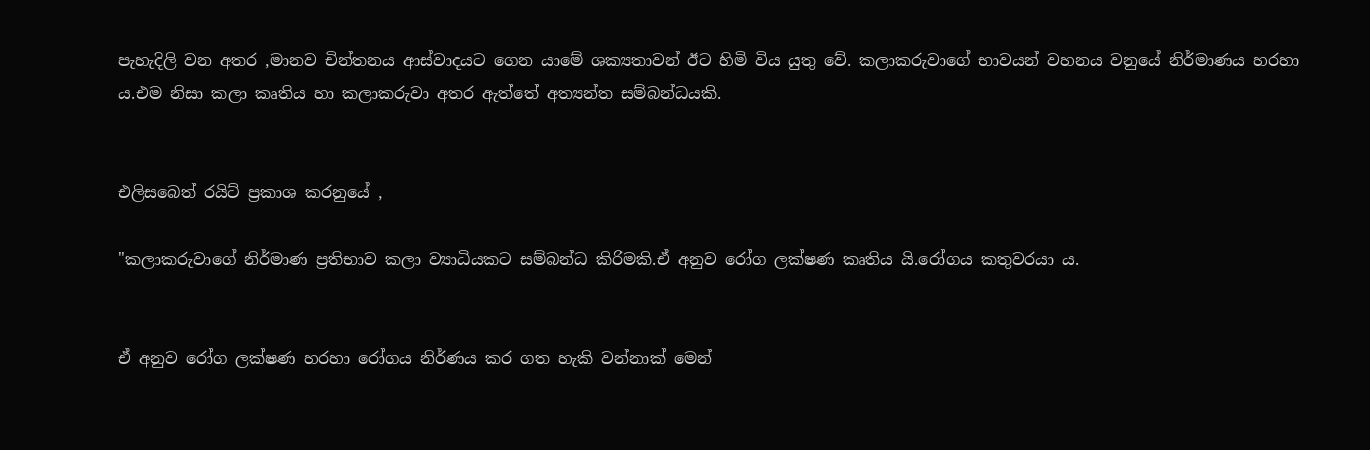පැහැදිලි වන අතර ,මානව චින්තනය ආස්වාදයට ගෙන යාමේ ශක්‍යතාවන් ඊට හිමි විය යුතු වේ. කලාකරුවාගේ භාවයන් වහනය වනුයේ නිර්මාණය හරහා ය.එම නිසා කලා කෘතිය හා කලාකරුවා අතර ඇත්තේ අත්‍යන්ත සම්බන්ධයකි.


එලිසබෙත් රයිට් ප්‍රකාශ කරනුයේ ,

"කලාකරුවාගේ නිර්මාණ ප්‍රතිභාව කලා ව්‍යාධියකට සම්බන්ධ කිරිමකි.ඒ අනුව රෝග ලක්ෂණ කෘතිය යි.රෝගය කතුවරයා ය.


ඒ අනුව රෝග ලක්ෂණ හරහා රෝගය නිර්ණය කර ගත හැකි වන්නාක් මෙන්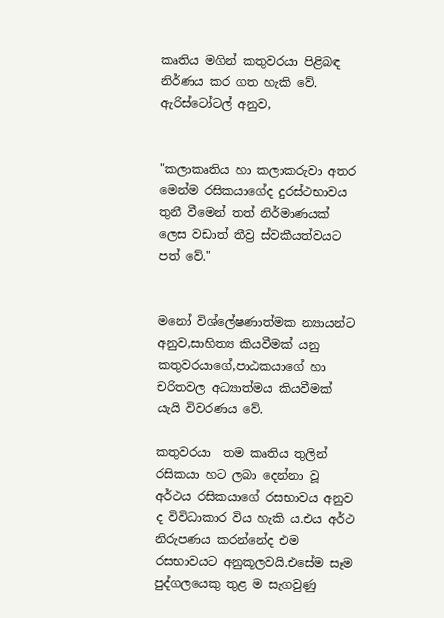කෘතිය මගින් කතුවරයා පිළිබඳ නිර්ණය කර ගත හැකි වේ.
ඇරිස්ටෝටල් අනුව,


"කලාකෘතිය හා කලාකරුවා අතර මෙන්ම රසිකයාගේද දුරස්ථභාවය තුනී වීමෙන් තත් නිර්මාණයක් ලෙස වඩාත් තීව්‍ර ස්වකීයත්වයට පත් වේ."


මනෝ විශ්ලේෂණාත්මක න්‍යායන්ට අනුව,සාහිත්‍ය කියවීමක් යනු කතුවරයාගේ,පාඨකයාගේ හා චරිතවල අධ්‍යාත්මය කියවීමක් යැයි විවරණය වේ.

කතුවරයා  තම කෘතිය තුලින් රසිකයා හට ලබා දෙන්නා වූ අර්ථය රසිකයාගේ රසභාවය අනුව ද විවිධාකාර විය හැකි ය.එය අර්ථ නිරුපණය කරන්නේද එම රසභාවයට අනුකූලවයි.එසේම සෑම පුද්ගලයෙකු තුළ ම සැගවුණු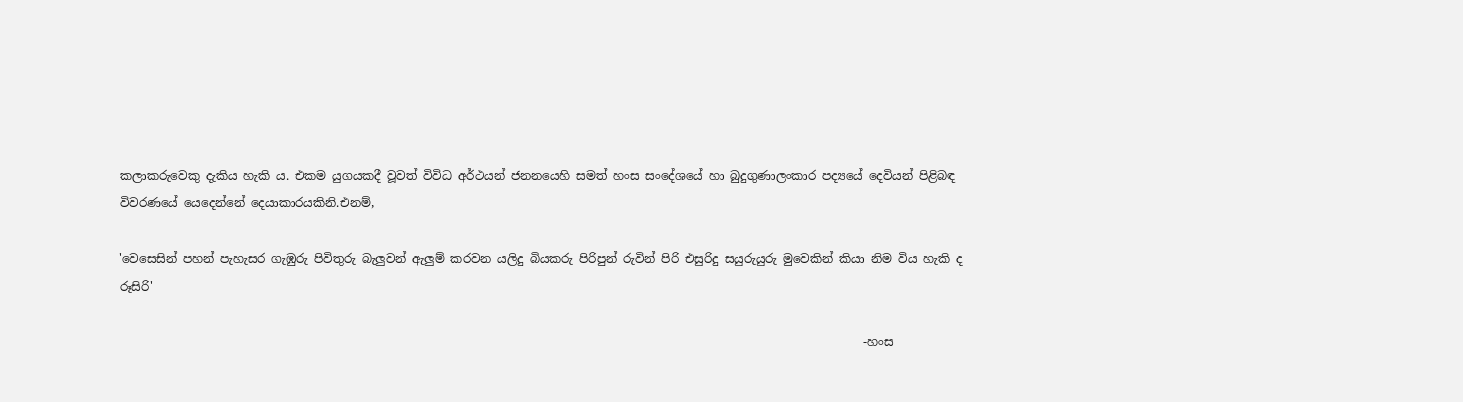කලාකරුවෙකු දැකිය හැකි ය. එකම යුගයකදී වූවත් විවිධ අර්ථයන් ජනනයෙහි සමත් හංස සංදේශයේ හා බුදුගුණාලංකාර පද්‍යයේ දෙවියන් පිළිබඳ විවරණයේ යෙදෙන්නේ දෙයාකාරයකිනි.එනම්,

'වෙසෙසින් පහන් පැහැසර ගැඹුරු පිවිතුරු බැලුවන් ඇලුම් කරවන යලිදු බියකරු පිරිපුන් රුවින් පිරි එසුරිදු සයුරුයුරු මුවෙකින් කියා නිම විය හැකි ද රූසිරි'

                                                                                                                            -හංස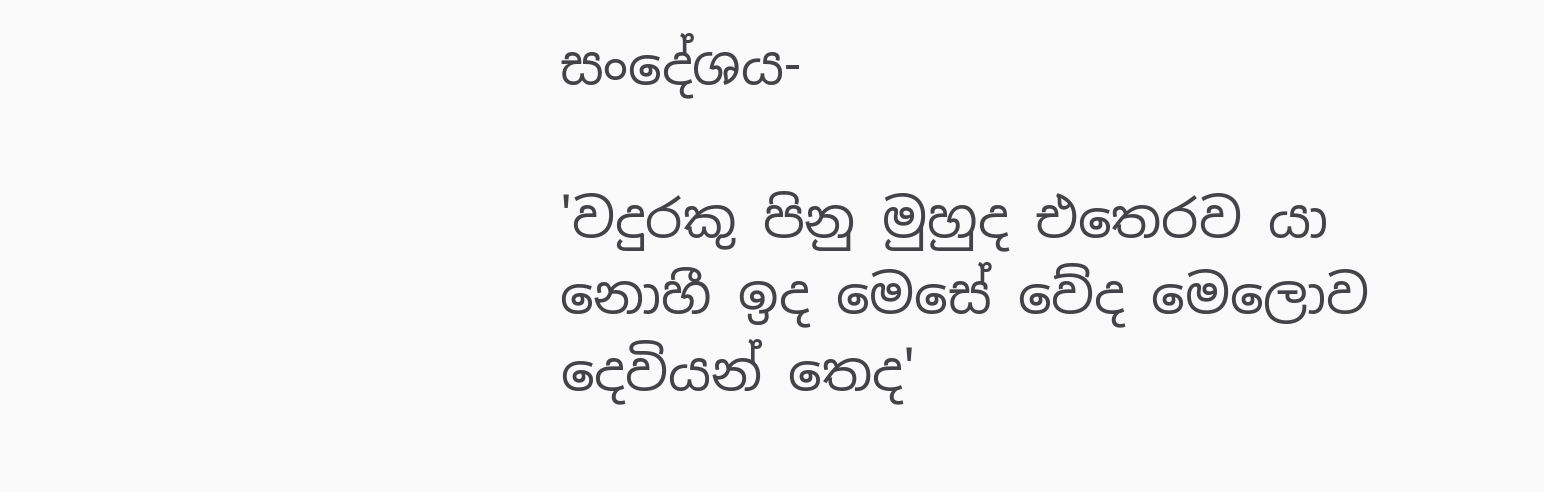සංදේශය-

'වදුරකු පිනු මුහුද එතෙරව යා නොහී ඉද මෙසේ වේද මෙලොව දෙවියන් තෙද'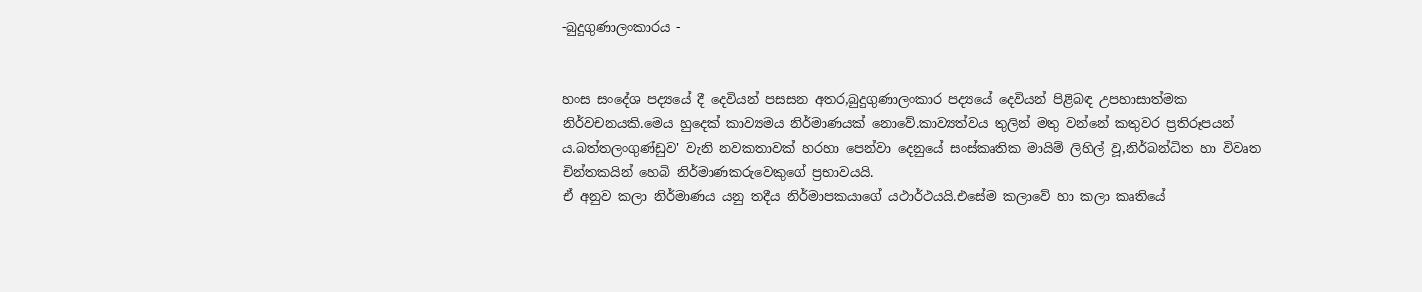-බුදුගුණාලංකාරය -


හංස සංදේශ පද්‍යයේ දී දෙවියන් පසසන අතර,බුදුගුණාලංකාර පද්‍යයේ දෙවියන් පිළිබඳ උපහාසාත්මක නිර්වචනයකි.මෙය හුදෙක් කාව්‍යමය නිර්මාණයක් නොවේ.කාව්‍යත්වය තුලින් මතු වන්නේ කතුවර ප්‍රතිරූපයන්‍ ය.බත්තලංගුණ්ඩුව' වැනි නවකතාවක් හරහා පෙන්වා දෙනුයේ සංස්කෘතික මායිම් ලිහිල් වූ,නිර්බන්ධිත හා විවෘත චින්තකයින් හෙබි නිර්මාණකරුවෙකුගේ ප්‍රභාවයයි.
ඒ අනුව කලා නිර්මාණය යනු තදීය නිර්මාපකයාගේ යථාර්ථයයි.එසේම කලාවේ හා කලා කෘතියේ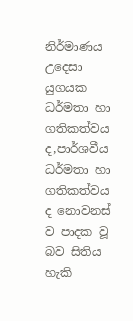නිර්මාණය උදෙසා යුගයක ධර්මතා හා ගතිකත්වය ද,පාර්ශවීය ධර්මතා හා ගතිකත්වය ද නොවනස් ව පාදක වූ බව සිතිය හැකි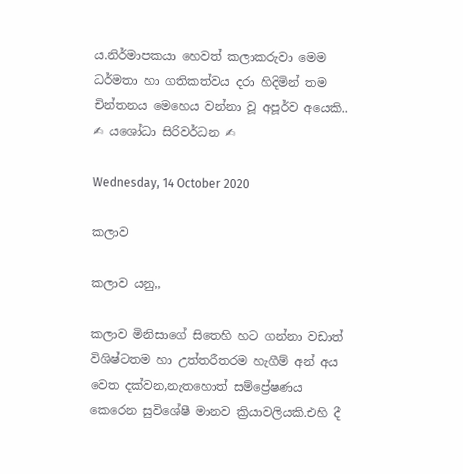ය.නිර්මාපකයා හෙවත් කලාකරුවා මෙම ධර්මතා හා ගතිකත්වය දරා හිදිමින් තම චින්තනය මෙහෙය වන්නා වූ අපූර්ව අයෙකි..                                                                                                                                                                                                                    ✍ යශෝධා සිරිවර්ධන ✍

Wednesday, 14 October 2020

කලාව

කලාව යනු,,

කලාව මිනිසාගේ සිතෙහි හට ගන්නා වඩාත් විශිෂ්ටතම හා උත්තරීතරම හැගීම් අන් අය වෙත දක්වන,නැතහොත් සම්ප්‍රේෂණය කෙරෙන සුවිශේෂී මානව ක්‍රියාවලියකි.එහි දී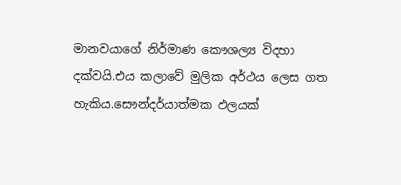මානවයාගේ නිර්මාණ කෞශල්‍ය විදහා දක්වයි.එය කලාවේ මුලික අර්ථය ලෙස ගත හැකිය.සෞන්දර්යාත්මක ඵලයක්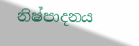නිෂ්පාදනය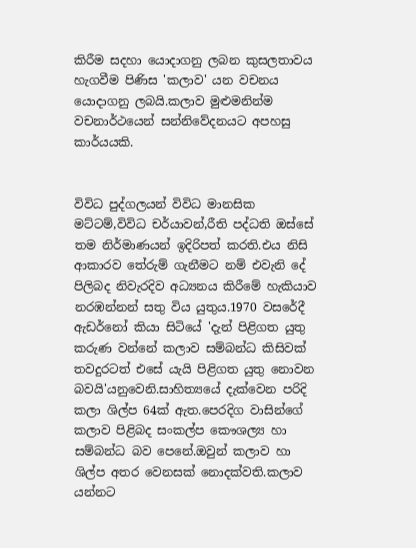කිරීම සදහා යොදාගනු ලබන කුසලතාවය හැගවීම පිණිස 'කලාව' යන වචනය යොදාගනු ලබයි.කලාව මුළුමනින්ම වචනාර්ථයෙන් සන්නිවේදනයට අපහසු කාර්යයකි.


විවිධ පුද්ගලයන් විවිධ මානසික මට්ටම්,විවිධ චර්යාවන්,රීති පද්ධති ඔස්සේ තම නිර්මාණයන් ඉදිරිපත් කරති.එය නිසි ආකාරව තේරුම් ගැනීමට නම් එවැනි දේ පිලිබද නිවැරදිව අධ්‍යනය කිරීමේ හැකියාව නරඹන්නන් සතු විය යුතුය.1970 වසරේදී ඇඩර්නෝ කියා සිටියේ 'දැන් පිළිගත යුතු කරුණ වන්නේ කලාව සම්බන්ධ කිසිවක් තවදුරටත් එසේ යැයි පිළිගත යුතු නොවන බවයි'යනුවෙනි.සාහිත්‍යයේ දැක්වෙන පරිදි කලා ශිල්ප 64ක් ඇත.පෙරදිග වාසින්ගේ කලාව පිළිබද සංකල්ප කෞශල්‍ය හා සම්බන්ධ බව පෙනේ.ඔවුන් කලාව හා ශිල්ප අතර වෙනසක් නොදක්වති.කලාව යන්නට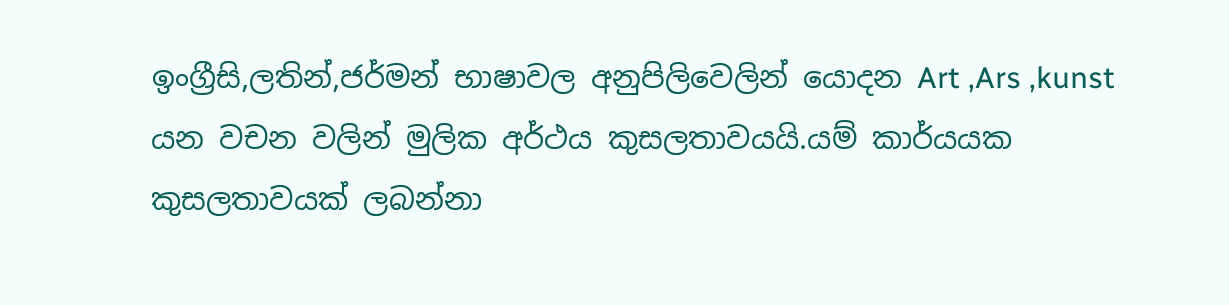ඉංග්‍රීසි,ලතින්,ජර්මන් භාෂාවල අනුපිලිවෙලින් යොදන Art ,Ars ,kunst යන වචන වලින් මුලික අර්ථය කුසලතාවයයි.යම් කාර්යයක කුසලතාවයක් ලබන්නා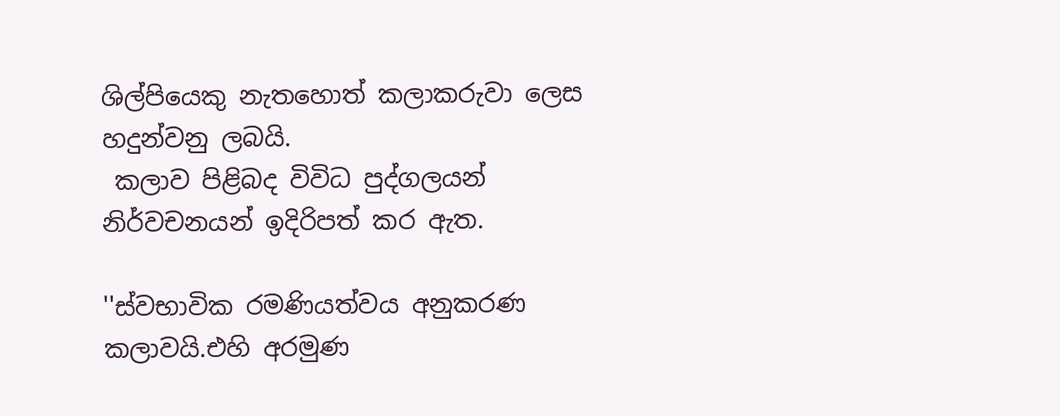ශිල්පියෙකු නැතහොත් කලාකරුවා ලෙස හදුන්වනු ලබයි.
 කලාව පිළිබද විවිධ පුද්ගලයන් නිර්වචනයන් ඉදිරිපත් කර ඇත.

''ස්වභාවික රමණියත්වය අනුකරණ කලාවයි.එහි අරමුණ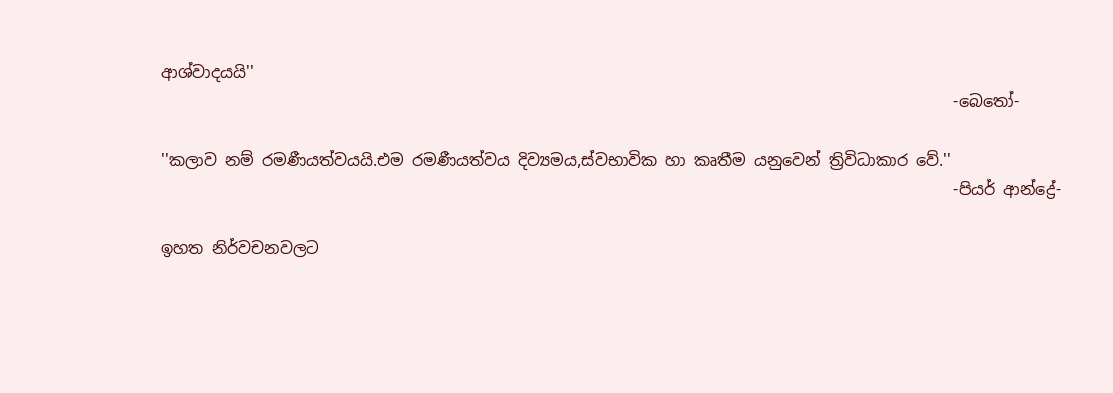ආශ්වාදයයි''
                                                                                                   -බෙතෝ-

''කලාව නම් රමණීයත්වයයි.එම රමණීයත්වය දිව්‍යමය,ස්වභාවික හා කෘතීම යනුවෙන් ත්‍රිවිධාකාර වේ.''
                                                                                                   -පියර් ආන්ද්‍රේ-

ඉහත නිර්වචනවලට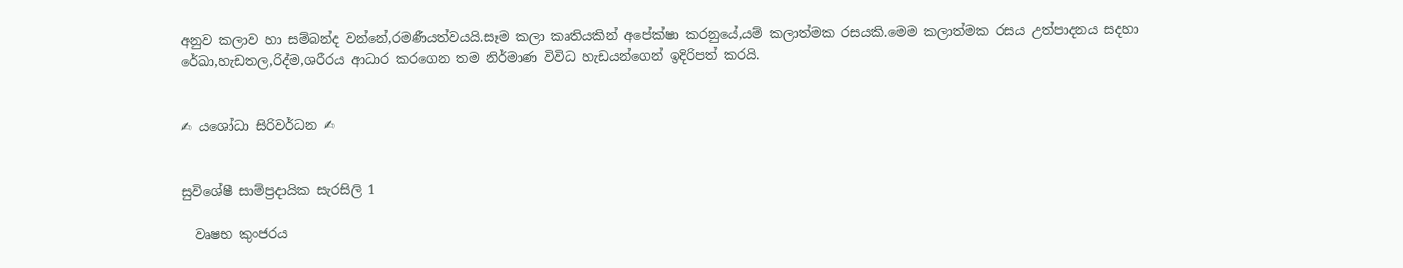අනුව කලාව හා සම්බන්ද වන්නේ,රමණීයත්වයයි.සෑම කලා කෘතියකින් අපේක්ෂා කරනුයේ,යම් කලාත්මක රසයකි.මෙම කලාත්මක රසය උත්පාදනය සදහා රේඛා,හැඩතල,රිද්ම,ශරීරය ආධාර කරගෙන තම නිර්මාණ විවිධ හැඩයන්ගෙන් ඉදිරිපත් කරයි.


✍ යශෝධා සිරිවර්ධන ✍


සුවිශේෂී සාම්ප්‍රදායික සැරසිලි 1

  වෘෂභ කුංජරය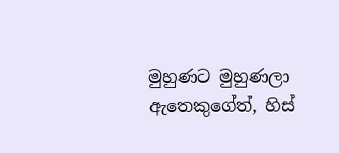මුහුණට මුහුණලා  ඇතෙකුගේත්, හිස්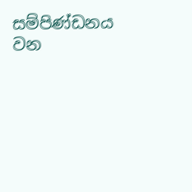සම්පිණ්ඩනය වන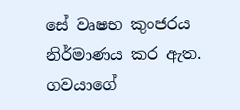සේ වෘෂභ කුංජරය නිර්මාණය කර ඇත. ගවයාගේ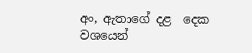අං, ඇතාගේ දළ  දෙක වශයෙන්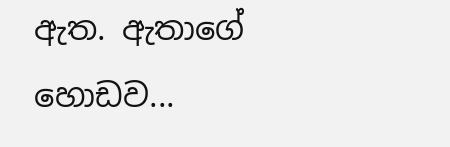ඇත. ඇතාගේ හොඩව...